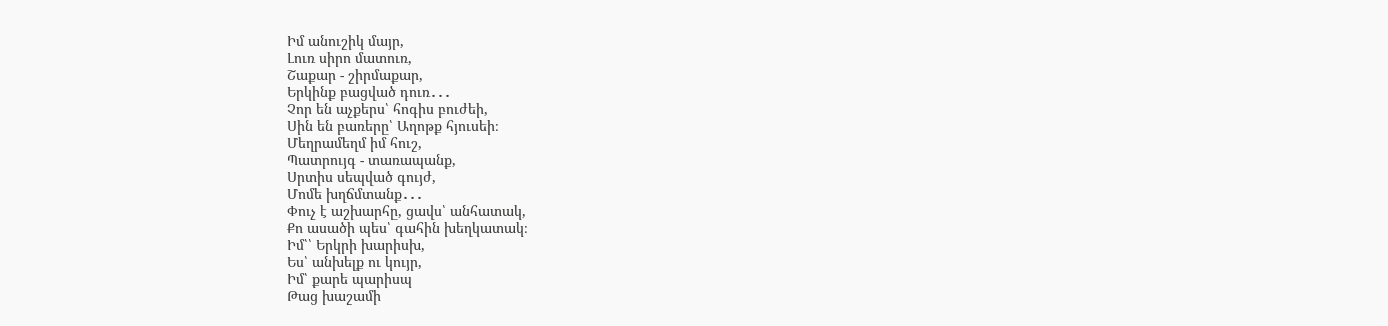Իմ անուշիկ մայր,
Լուռ սիրո մատուռ,
Շաքար - շիրմաքար,
Երկինք բացված դուռ․․․
Չոր են աչքերս՝ հոգիս բուժեի,
Սին են բառերը՝ Աղոթք հյուսեի։
Մեղրամեղմ իմ հուշ,
Պատրույգ - տառապանք,
Սրտիս սեպված գույժ,
Մոմե խղճմտանք․․․
Փուչ է աշխարհը, ցավս՝ անհատակ,
Քո ասածի պես՝ գահին խեղկատակ։
Իմ՝՝ Երկրի խարիսխ,
Ես՝ անխելք ու կույր,
Իմ՝ քարե պարիսպ
Թաց խաշամի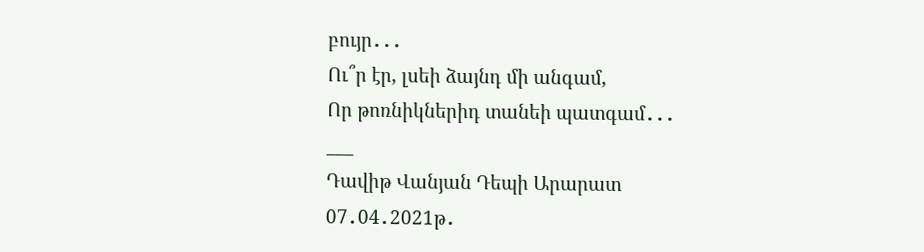բույր․․․
Ու՞ր էր, լսեի ձայնդ մի անգամ,
Որ թոռնիկներիդ տանեի պատգամ․․․
___
Դավիթ Վանյան Դեպի Արարատ
07․04․2021թ․